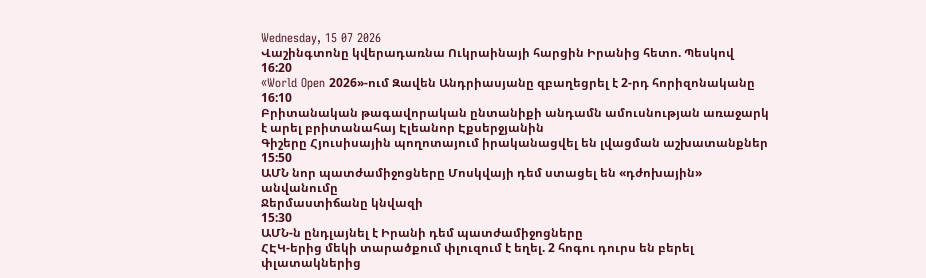Wednesday, 15 07 2026
Վաշինգտոնը կվերադառնա Ուկրաինայի հարցին Իրանից հետո. Պեսկով
16:20
«World Open 2026»-ում Զավեն Անդրիասյանը զբաղեցրել է 2-րդ հորիզոնականը
16:10
Բրիտանական թագավորական ընտանիքի անդամն ամուսնության առաջարկ է արել բրիտանահայ Էլեանոր Էքսերջյանին
Գիշերը Հյուսիսային պողոտայում իրականացվել են լվացման աշխատանքներ
15:50
ԱՄՆ նոր պատժամիջոցները Մոսկվայի դեմ ստացել են «դժոխային» անվանումը
Ջերմաստիճանը կնվազի
15:30
ԱՄՆ-ն ընդլայնել է Իրանի դեմ պատժամիջոցները
ՀԷԿ-երից մեկի տարածքում փլուզում է եղել. 2 հոգու դուրս են բերել փլատակներից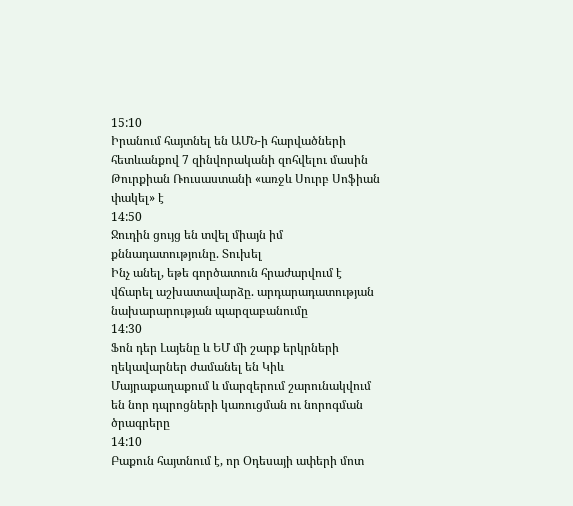15:10
Իրանում հայտնել են ԱՄՆ-ի հարվածների հետևանքով 7 զինվորականի զոհվելու մասին
Թուրքիան Ռուսաստանի «առջև Սուրբ Սոֆիան փակել» է
14:50
Ջուդին ցույց են տվել միայն իմ քննադատությունը. Տուխել
Ինչ անել, եթե գործատուն հրաժարվում է վճարել աշխատավարձը. արդարադատության նախարարության պարզաբանումը
14:30
Ֆոն դեր Լայենը և ԵՄ մի շարք երկրների ղեկավարներ ժամանել են Կիև
Մայրաքաղաքում և մարզերում շարունակվում են նոր դպրոցների կառուցման ու նորոգման ծրագրերը
14:10
Բաքուն հայտնում է, որ Օդեսայի ափերի մոտ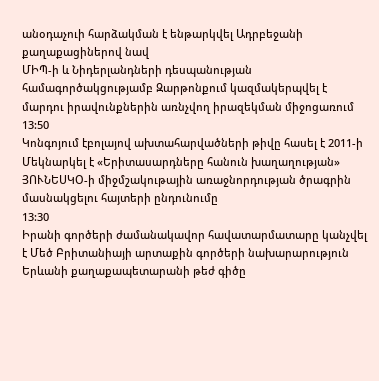անօդաչուի հարձակման է ենթարկվել Ադրբեջանի քաղաքացիներով նավ
ՄԻՊ-ի և Նիդերլանդների դեսպանության համագործակցությամբ Զարթոնքում կազմակերպվել է մարդու իրավունքներին առնչվող իրազեկման միջոցառում
13:50
Կոնգոյում էբոլայով ախտահարվածների թիվը հասել է 2011-ի
Մեկնարկել է «Երիտասարդները հանուն խաղաղության» ՅՈՒՆԵՍԿՕ-ի միջմշակութային առաջնորդության ծրագրին մասնակցելու հայտերի ընդունումը
13:30
Իրանի գործերի ժամանակավոր հավատարմատարը կանչվել է Մեծ Բրիտանիայի արտաքին գործերի նախարարություն
Երևանի քաղաքապետարանի թեժ գիծը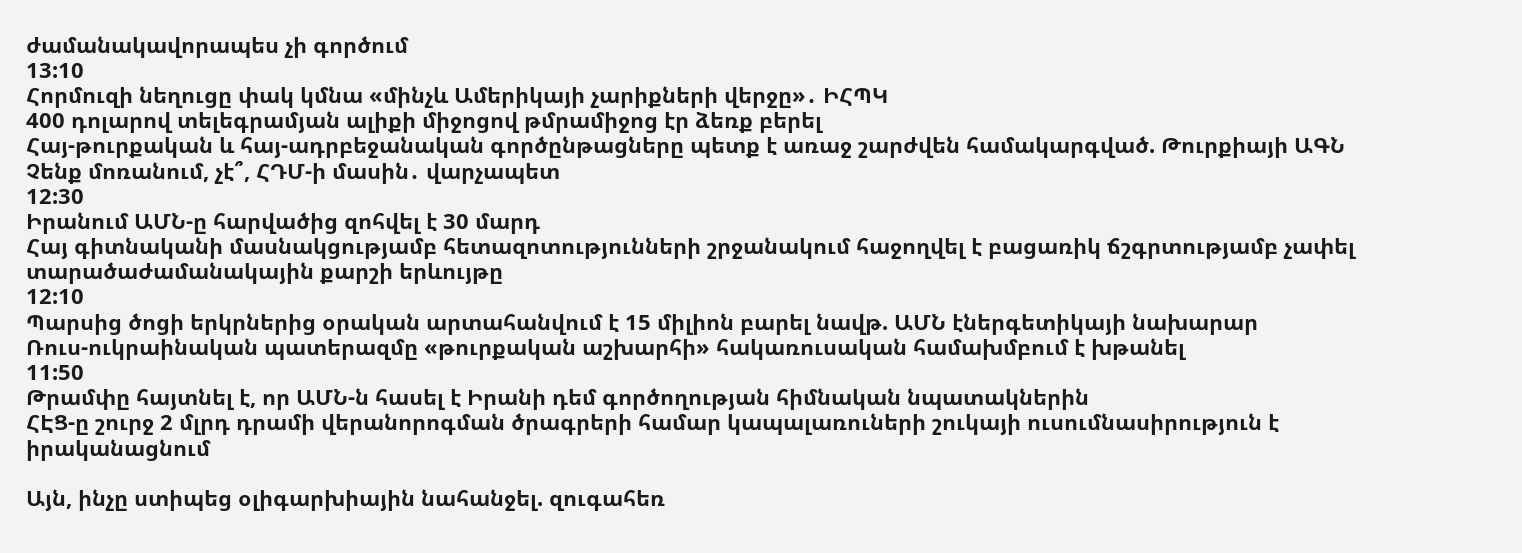ժամանակավորապես չի գործում
13:10
Հորմուզի նեղուցը փակ կմնա «մինչև Ամերիկայի չարիքների վերջը»․ ԻՀՊԿ
400 դոլարով տելեգրամյան ալիքի միջոցով թմրամիջոց էր ձեռք բերել
Հայ-թուրքական և հայ-ադրբեջանական գործընթացները պետք է առաջ շարժվեն համակարգված. Թուրքիայի ԱԳՆ
Չենք մոռանում, չէ՞, ՀԴՄ-ի մասին․ վարչապետ
12:30
Իրանում ԱՄՆ-ը հարվածից զոհվել է 30 մարդ
Հայ գիտնականի մասնակցությամբ հետազոտությունների շրջանակում հաջողվել է բացառիկ ճշգրտությամբ չափել տարածաժամանակային քարշի երևույթը
12:10
Պարսից ծոցի երկրներից օրական արտահանվում է 15 միլիոն բարել նավթ. ԱՄՆ էներգետիկայի նախարար
Ռուս-ուկրաինական պատերազմը «թուրքական աշխարհի» հակառուսական համախմբում է խթանել
11:50
Թրամփը հայտնել է, որ ԱՄՆ-ն հասել է Իրանի դեմ գործողության հիմնական նպատակներին
ՀԷՑ-ը շուրջ 2 մլրդ դրամի վերանորոգման ծրագրերի համար կապալառուների շուկայի ուսումնասիրություն է իրականացնում

Այն, ինչը ստիպեց օլիգարխիային նահանջել. զուգահեռ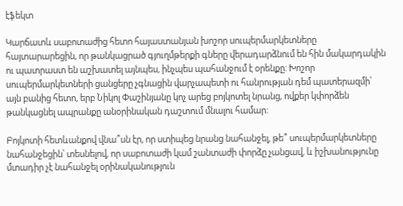էֆեկտ

Կարճատև սաբոտաժից հետո հայաստանյան խոշոր սուպերմարկետները հայտարարեցին, որ թանկացրած գյուղմթերքի գները վերադարձնում են հին մակարդակին ու պատրաստ են աշխատել այնպես, ինչպես պահանջում է օրենքը: Խոշոր սուպերմարկետների ցանցերը չգնացին վարչապետի ու հանրության դեմ պատերազմի՝ այն բանից հետո, երբ Նիկոլ Փաշինյանը կոչ արեց բոյկոտել նրանց, ովքեր կփորձեն թանկացնել ապրանքը անօրինական դաշտում մնալու համար:

Բոյկոտի հետևանքով վնա՞սն էր, որ ստիպեց նրանց նահանջել, թե՞ սուպերմարկետները նահանջեցին՝ տեսնելով, որ սաբոտաժի կամ շանտաժի փորձը չանցավ, և իշխանությունը մտադիր չէ նահանջել օրինականություն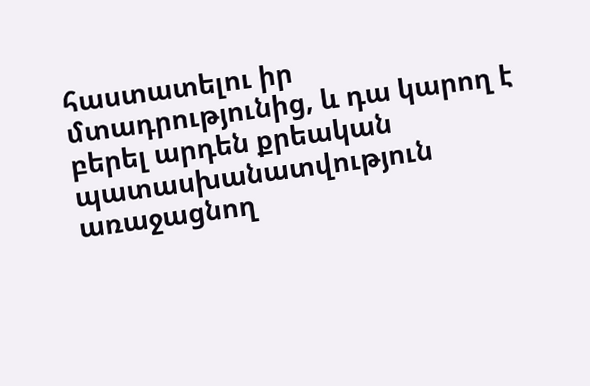հաստատելու իր մտադրությունից, և դա կարող է բերել արդեն քրեական պատասխանատվություն առաջացնող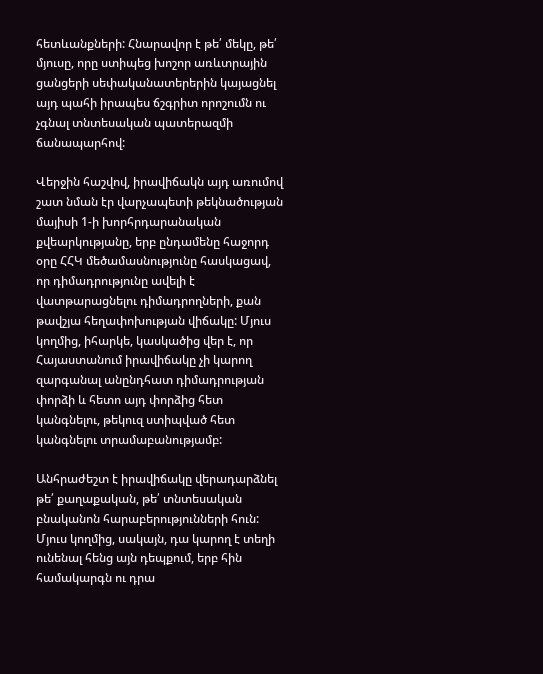հետևանքների: Հնարավոր է թե՛ մեկը, թե՛ մյուսը, որը ստիպեց խոշոր առևտրային ցանցերի սեփականատերերին կայացնել այդ պահի իրապես ճշգրիտ որոշումն ու չգնալ տնտեսական պատերազմի ճանապարհով:

Վերջին հաշվով, իրավիճակն այդ առումով շատ նման էր վարչապետի թեկնածության մայիսի 1-ի խորհրդարանական քվեարկությանը, երբ ընդամենը հաջորդ օրը ՀՀԿ մեծամասնությունը հասկացավ, որ դիմադրությունը ավելի է վատթարացնելու դիմադրողների, քան թավշյա հեղափոխության վիճակը: Մյուս կողմից, իհարկե, կասկածից վեր է, որ Հայաստանում իրավիճակը չի կարող զարգանալ անընդհատ դիմադրության փորձի և հետո այդ փորձից հետ կանգնելու, թեկուզ ստիպված հետ կանգնելու տրամաբանությամբ:

Անհրաժեշտ է իրավիճակը վերադարձնել թե՛ քաղաքական, թե՛ տնտեսական բնականոն հարաբերությունների հուն: Մյուս կողմից, սակայն, դա կարող է տեղի ունենալ հենց այն դեպքում, երբ հին համակարգն ու դրա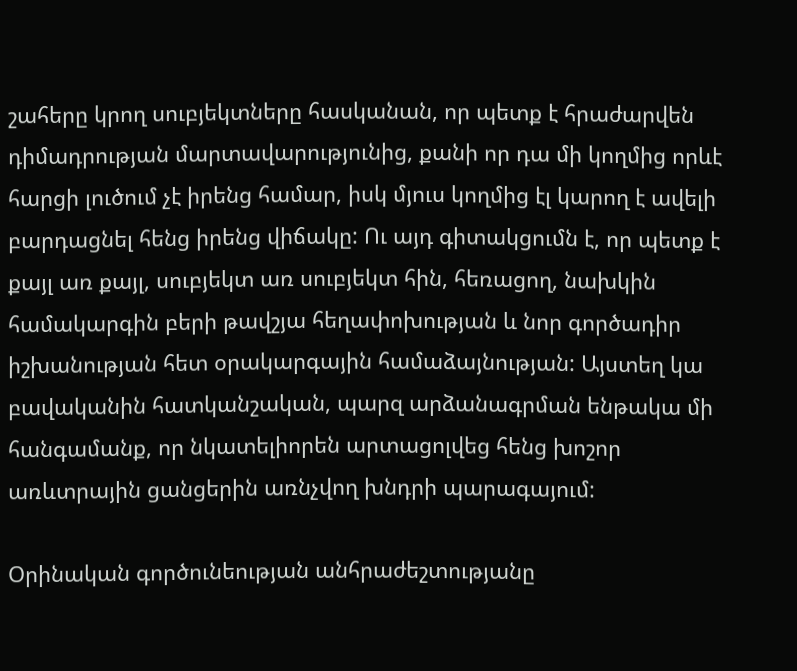շահերը կրող սուբյեկտները հասկանան, որ պետք է հրաժարվեն դիմադրության մարտավարությունից, քանի որ դա մի կողմից որևէ հարցի լուծում չէ իրենց համար, իսկ մյուս կողմից էլ կարող է ավելի բարդացնել հենց իրենց վիճակը: Ու այդ գիտակցումն է, որ պետք է քայլ առ քայլ, սուբյեկտ առ սուբյեկտ հին, հեռացող, նախկին համակարգին բերի թավշյա հեղափոխության և նոր գործադիր իշխանության հետ օրակարգային համաձայնության: Այստեղ կա բավականին հատկանշական, պարզ արձանագրման ենթակա մի հանգամանք, որ նկատելիորեն արտացոլվեց հենց խոշոր առևտրային ցանցերին առնչվող խնդրի պարագայում:

Օրինական գործունեության անհրաժեշտությանը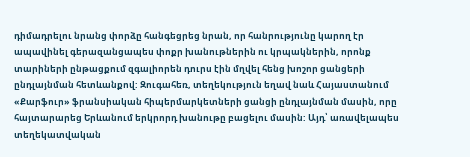դիմադրելու նրանց փորձը հանգեցրեց նրան, որ հանրությունը կարող էր ապավինել գերազանցապես փոքր խանութներին ու կրպակներին, որոնք տարիների ընթացքում զգալիորեն դուրս էին մղվել հենց խոշոր ցանցերի ընդլայնման հետևանքով: Զուգահեռ, տեղեկություն եղավ նաև Հայաստանում «Քարֆուր» ֆրանսիական հիպերմարկետների ցանցի ընդլայնման մասին, որը հայտարարեց Երևանում երկրորդ խանութը բացելու մասին: Այդ՝ առավելապես տեղեկատվական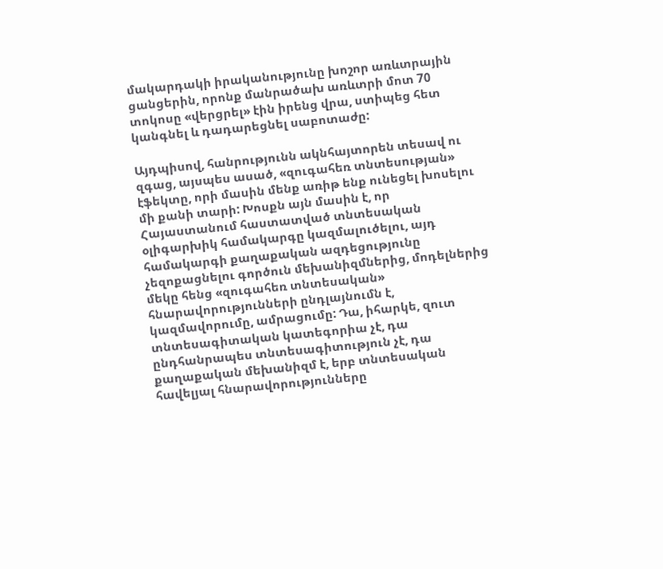մակարդակի իրականությունը խոշոր առևտրային ցանցերին, որոնք մանրածախ առևտրի մոտ 70 տոկոսը «վերցրել» էին իրենց վրա, ստիպեց հետ կանգնել և դադարեցնել սաբոտաժը:

Այդպիսով, հանրությունն ակնհայտորեն տեսավ ու զգաց, այսպես ասած, «զուգահեռ տնտեսության» էֆեկտը, որի մասին մենք առիթ ենք ունեցել խոսելու մի քանի տարի: Խոսքն այն մասին է, որ Հայաստանում հաստատված տնտեսական օլիգարխիկ համակարգը կազմալուծելու, այդ համակարգի քաղաքական ազդեցությունը չեզոքացնելու գործուն մեխանիզմներից, մոդելներից մեկը հենց «զուգահեռ տնտեսական» հնարավորությունների ընդլայնումն է, կազմավորումը, ամրացումը: Դա, իհարկե, զուտ տնտեսագիտական կատեգորիա չէ, դա ընդհանրապես տնտեսագիտություն չէ, դա քաղաքական մեխանիզմ է, երբ տնտեսական հավելյալ հնարավորությունները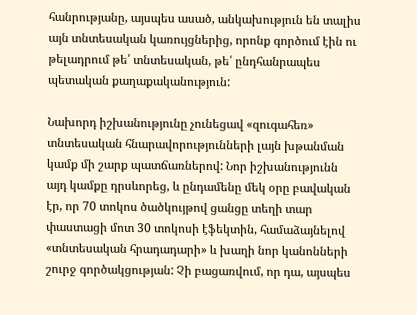հանրությանը, այսպես ասած, անկախություն են տալիս այն տնտեսական կառույցներից, որոնք գործում էին ու թելադրում թե՛ տնտեսական, թե՛ ընդհանրապես պետական քաղաքականություն:

Նախորդ իշխանությունը չունեցավ «զուգահեռ» տնտեսական հնարավորությունների լայն խթանման կամք մի շարք պատճառներով: Նոր իշխանությունն այդ կամքը դրսևորեց, և ընդամենը մեկ օրը բավական էր, որ 70 տոկոս ծածկույթով ցանցը տեղի տար փաստացի մոտ 30 տոկոսի էֆեկտին, համաձայնելով «տնտեսական հրադադարի» և խաղի նոր կանոնների շուրջ գործակցության: Չի բացառվում, որ դա, այսպես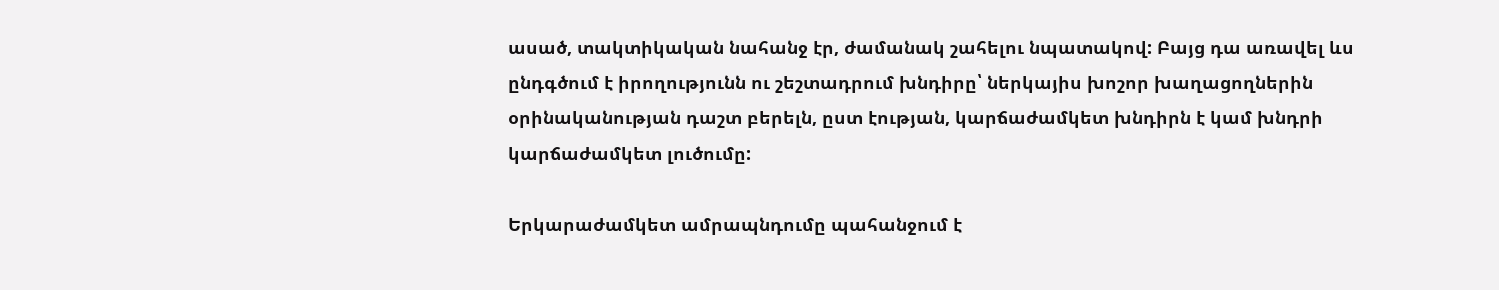ասած, տակտիկական նահանջ էր, ժամանակ շահելու նպատակով: Բայց դա առավել ևս ընդգծում է իրողությունն ու շեշտադրում խնդիրը՝ ներկայիս խոշոր խաղացողներին օրինականության դաշտ բերելն, ըստ էության, կարճաժամկետ խնդիրն է կամ խնդրի կարճաժամկետ լուծումը:

Երկարաժամկետ ամրապնդումը պահանջում է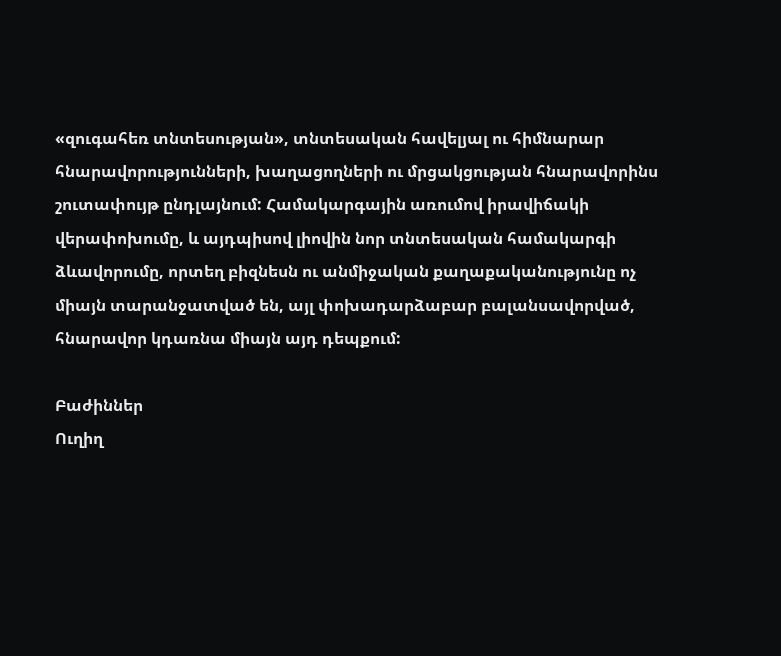«զուգահեռ տնտեսության», տնտեսական հավելյալ ու հիմնարար հնարավորությունների, խաղացողների ու մրցակցության հնարավորինս շուտափույթ ընդլայնում: Համակարգային առումով իրավիճակի վերափոխումը, և այդպիսով լիովին նոր տնտեսական համակարգի ձևավորումը, որտեղ բիզնեսն ու անմիջական քաղաքականությունը ոչ միայն տարանջատված են, այլ փոխադարձաբար բալանսավորված, հնարավոր կդառնա միայն այդ դեպքում:

Բաժիններ
Ուղիղ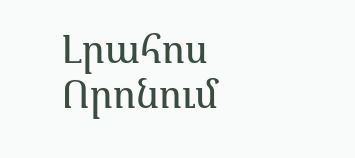Լրահոս
Որոնում